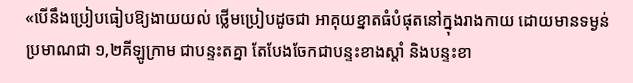«បើនឹងប្រៀបធៀបឱ្យងាយយល់ ថ្លើមប្រៀបដូចជា អាគុយខ្នាតធំបំផុតនៅក្នុងរាងកាយ ដោយមានទម្ងន់ប្រមាណជា ១,២គីឡូក្រាម ជាបន្ទះតគ្នា តែបែងចែកជាបន្ទះខាងស្ដាំ និងបន្ទះខា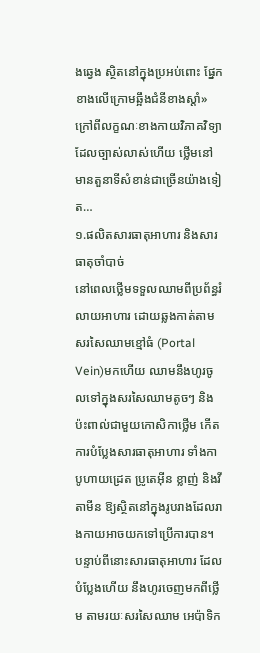ងឆ្វេង ស្ថិតនៅក្នុងប្រអប់ពោះ ផ្នែកខាងលើក្រោមឆ្អឹងជំនីខាងស្ដាំ»
ក្រៅពីលក្ខណៈខាងកាយវិភាគវិទ្យា ដែលច្បាស់លាស់ហើយ ថ្លើមនៅមានតួនាទីសំខាន់ជាច្រើនយ៉ាងទៀត…
១.ផលិតសារធាតុអាហារ និងសារធាតុចាំបាច់
នៅពេលថ្លើមទទួលឈាមពីប្រព័ន្ធរំលាយអាហារ ដោយឆ្លងកាត់តាមសរសៃឈាមខ្មៅធំ (Portal Vein)មកហើយ ឈាមនឹងហូរចូលទៅក្នុងសរសៃឈាមតូចៗ និងប៉ះពាល់ជាមួយកោសិកាថ្លើម កើតការបំប្លែងសារធាតុអាហារ ទាំងកាបូហាយដ្រេត ប្រូតេអ៊ីន ខ្លាញ់ និងវីតាមីន ឱ្យស្ថិតនៅក្នុងរូបរាងដែលរាងកាយអាចយកទៅប្រើការបាន។ បន្ទាប់ពីនោះសារធាតុអាហារ ដែលបំប្លែងហើយ នឹងហូរចេញមកពីថ្លើម តាមរយៈសរសៃឈាម អេប៉ាទិក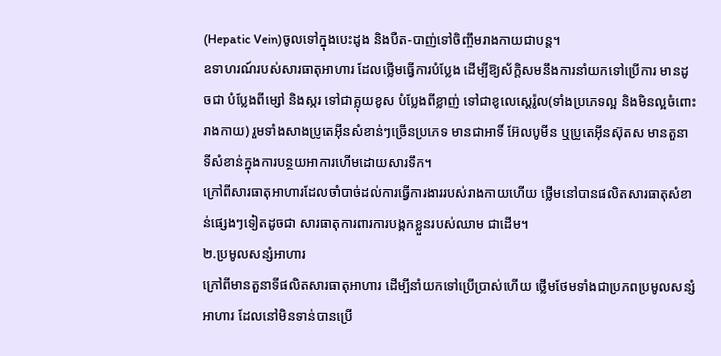(Hepatic Vein)ចូលទៅក្នុងបេះដូង និងបឺត-បាញ់ទៅចិញ្ចឹមរាងកាយជាបន្ត។
ឧទាហរណ៍របស់សារធាតុអាហារ ដែលថ្លើមធ្វើការបំប្លែង ដើម្បីឱ្យស័ក្តិសមនឹងការនាំយកទៅប្រើការ មានដូចជា បំប្លែងពីម្សៅ និងស្ករ ទៅជាគ្លុយខូស បំប្លែងពីខ្លាញ់ ទៅជាខូលេស្តេរ៉ូល(ទាំងប្រភេទល្អ និងមិនល្អចំពោះរាងកាយ) រួមទាំងសាងប្រូតេអ៊ីនសំខាន់ៗច្រើនប្រភេទ មានជាអាទិ៍ អ៊ែលបូមីន ឬប្រូតេអ៊ីនស៊ុតស មានតួនាទីសំខាន់ក្នុងការបន្ថយអាការហើមដោយសារទឹក។
ក្រៅពីសារធាតុអាហារដែលចាំបាច់ដល់ការធ្វើការងាររបស់រាងកាយហើយ ថ្លើមនៅបានផលិតសារធាតុសំខាន់ផ្សេងៗទៀតដូចជា សារធាតុការពារការបង្កកខ្លួនរបស់ឈាម ជាដើម។
២.ប្រមូលសន្សំអាហារ
ក្រៅពីមានតួនាទីផលិតសារធាតុអាហារ ដើម្បីនាំយកទៅប្រើប្រាស់ហើយ ថ្លើមថែមទាំងជាប្រភពប្រមូលសន្សំអាហារ ដែលនៅមិនទាន់បានប្រើ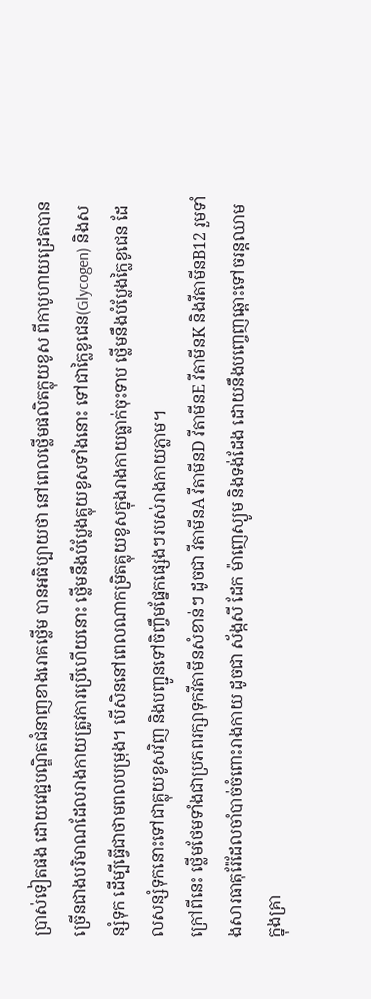ប្រាស់ទៀតផង ដោយវេជ្ជបណ្ឌិតជំនាញខាងរោគថ្លើម បានអធិប្បាយថា នៅពេលថ្លើមផលិតក្លុយខូស ពីកាបូហាយដ្រេតបានច្រើនជាងបរិមាណដែលរាងកាយត្រូវការប្រើហើយនោះ ថ្លើមនឹងបំប្លែងគ្លុយខូសទាំងនោះ ទៅជាក្លៃខូជេន(Glycogen) និងសន្សំទុក ដើម្បីធ្វើជាថាមពលបម្រុង។ បើសិននៅពេលណាកម្រិតគ្លុយខូសក្នុងរាងកាយធ្លាក់ចុះទាប ថ្លើមនឹងបំប្លែងក្លៃខូជេន ដែលសន្សំទុកនោះទៅជាគ្លុយខូសវិញ និងបញ្ជូនទៅចិញ្ចឹមផ្នែកផ្សេងៗរបស់រាងកាយភ្លាម។
ក្រៅពីនេះ ថ្លើមថែមទាំងជាប្រភពរក្សាទុកវីតាមីនសំខាន់ៗ ដូចជា វីតាមីនA វីតាមីនD វីតាមីនE វីតាមីនK និងវីតាមីនB12 រួមទាំងសារធាតុរ៉ែដែលចាំបាច់ចំពោះរាងកាយ ដូចជា ស័ង្កសី ដែក ម៉ាញេស្យូម និងទង់ដែង ដោយនឹងបញ្ចេញឆ្ពោះទៅចរន្តឈាម ក្នុងគ្រា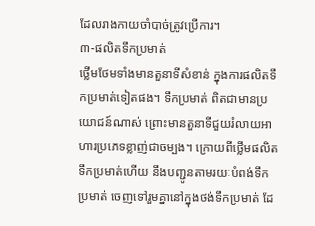ដែលរាងកាយចាំបាច់ត្រូវប្រើការ។
៣-ផលិតទឹកប្រមាត់
ថ្លើមថែមទាំងមានតួនាទីសំខាន់ ក្នុងការផលិតទឹកប្រមាត់ទៀតផង។ ទឹកប្រមាត់ ពិតជាមានប្រយោជន៍ណាស់ ព្រោះមានតួនាទីជួយរំលាយអាហារប្រភេទខ្លាញ់ជាចម្បង។ ក្រោយពីថ្លើមផលិតទឹកប្រមាត់ហើយ នឹងបញ្ជូនតាមរយៈបំពង់ទឹកប្រមាត់ ចេញទៅរួមគ្នានៅក្នុងថង់ទឹកប្រមាត់ ដែ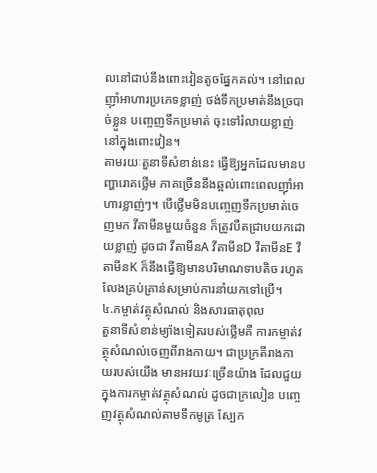លនៅជាប់នឹងពោះវៀនតូចផ្នែកគល់។ នៅពេលញ៉ាំអាហារប្រភេទខ្លាញ់ ថង់ទឹកប្រមាត់នឹងច្របាច់ខ្លួន បញ្ចេញទឹកប្រមាត់ ចុះទៅរំលាយខ្លាញ់នៅក្នុងពោះវៀន។
តាមរយៈតួនាទីសំខាន់នេះ ធ្វើឱ្យអ្នកដែលមានបញ្ហារោគថ្លើម ភាគច្រើននឹងឆ្អល់ពោះពេលញ៉ាំអាហារខ្លាញ់ៗ។ បើថ្លើមមិនបញ្ចេញទឹកប្រមាត់ចេញមក វីតាមីនមួយចំនួន ក៏ត្រូវបឺតជ្រាបយកដោយខ្លាញ់ ដូចជា វីតាមីនA វីតាមីនD វីតាមីនE វីតាមីនK ក៏នឹងធ្វើឱ្យមានបរិមាណទាបតិច រហូតលែងគ្រប់គ្រាន់សម្រាប់ការនាំយកទៅប្រើ។
៤.កម្ចាត់វត្ថុសំណល់ និងសារធាតុពុល
តួនាទីសំខាន់ម្យ៉ាងទៀតរបស់ថ្លើមគឺ ការកម្ចាត់វត្ថុសំណល់ចេញពីរាងកាយ។ ជាប្រក្រតីរាងកាយរបស់យើង មានអវយវៈច្រើនយ៉ាង ដែលជួយក្នុងការកម្ចាត់វត្ថុសំណល់ ដូចជាក្រលៀន បញ្ចេញវត្ថុសំណល់តាមទឹកមូត្រ ស្បែក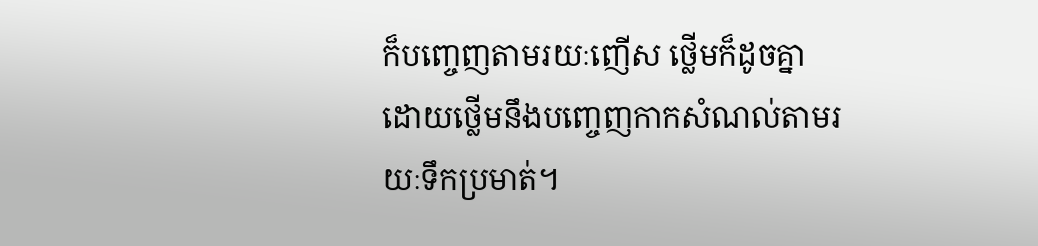ក៏បញ្ចេញតាមរយៈញើស ថ្លើមក៏ដូចគ្នា ដោយថ្លើមនឹងបញ្ចេញកាកសំណល់តាមរយៈទឹកប្រមាត់។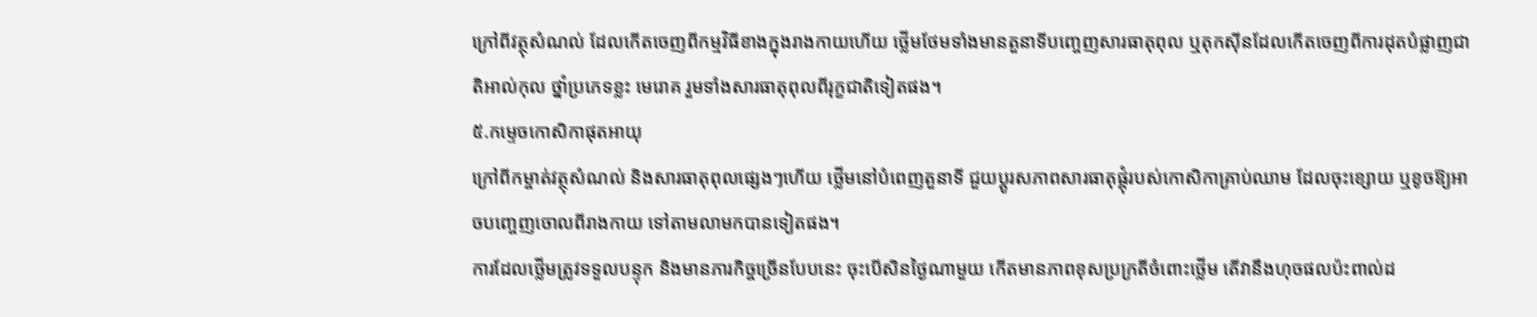ក្រៅពីវត្ថុសំណល់ ដែលកើតចេញពីកម្មវិធីខាងក្នុងរាងកាយហើយ ថ្លើមថែមទាំងមានតួនាទីបញ្ចេញសារធាតុពុល ឬតុកស៊ីនដែលកើតចេញពីការដុតបំផ្លាញជាតិអាល់កុល ថ្នាំប្រភេទខ្លះ មេរោគ រួមទាំងសារធាតុពុលពីរុក្ខជាតិទៀតផង។
៥.កម្ទេចកោសិកាផុតអាយុ
ក្រៅពីកម្ចាត់វត្ថុសំណល់ និងសារធាតុពុលផ្សេងៗហើយ ថ្លើមនៅបំពេញតួនាទី ជួយប្ដូរសភាពសារធាតុផ្គុំរបស់កោសិកាគ្រាប់ឈាម ដែលចុះខ្សោយ ឬខូចឱ្យអាចបញ្ចេញចោលពីរាងកាយ ទៅតាមលាមកបានទៀតផង។
ការដែលថ្លើមត្រូវទទួលបន្ទុក និងមានភារកិច្ចច្រើនបែបនេះ ចុះបើសិនថ្ងៃណាមួយ កើតមានភាពខុសប្រក្រតីចំពោះថ្លើម តើវានឹងហុចផលប៉ះពាល់ដ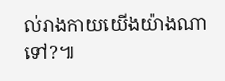ល់រាងកាយយើងយ៉ាងណាទៅ?៕